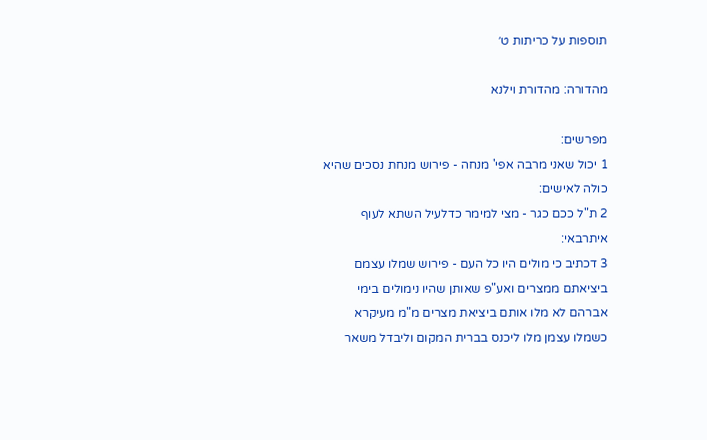תוספות על כריתות ט׳

מהדורה: מהדורת וילנא

מפרשים:
1 יכול שאני מרבה אפי' מנחה - פירוש מנחת נסכים שהיא כולה לאישים:
2 ת"ל ככם כגר - מצי למימר כדלעיל השתא לעוף איתרבאי:
3 דכתיב כי מולים היו כל העם - פירוש שמלו עצמם ביציאתם ממצרים ואע"פ שאותן שהיו נימולים בימי אברהם לא מלו אותם ביציאת מצרים מ"מ מעיקרא כשמלו עצמן מלו ליכנס בברית המקום וליבדל משאר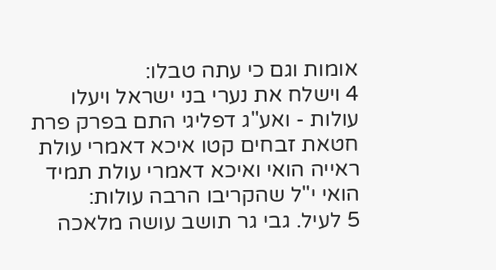אומות וגם כי עתה טבלו:
4 וישלח את נערי בני ישראל ויעלו עולות - ואע"ג דפליגי התם בפרק פרת חטאת זבחים קטו איכא דאמרי עולת ראייה הואי ואיכא דאמרי עולת תמיד הואי י"ל שהקריבו הרבה עולות:
5 לעיל. גבי גר תושב עושה מלאכה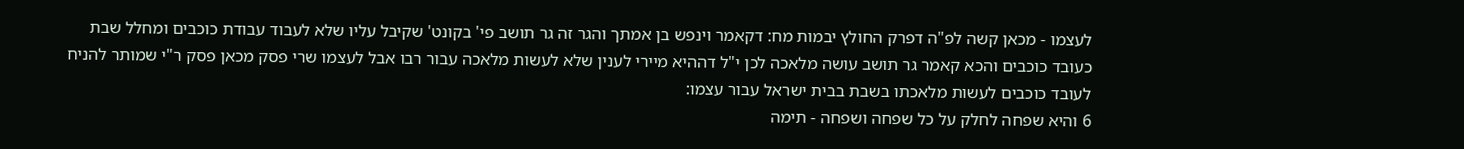לעצמו - מכאן קשה לפ"ה דפרק החולץ יבמות מח: דקאמר וינפש בן אמתך והגר זה גר תושב פי' בקונט' שקיבל עליו שלא לעבוד עבודת כוכבים ומחלל שבת כעובד כוכבים והכא קאמר גר תושב עושה מלאכה לכן י"ל דההיא מיירי לענין שלא לעשות מלאכה עבור רבו אבל לעצמו שרי פסק מכאן פסק ר"י שמותר להניח לעובד כוכבים לעשות מלאכתו בשבת בבית ישראל עבור עצמו:
6 והיא שפחה לחלק על כל שפחה ושפחה - תימה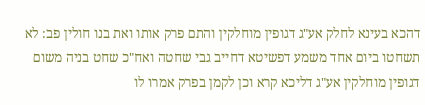דהכא בעינא לחלק אע"ג דגופין מוחלקין והתם פרק אותו ואת בנו חולין פב: לא תשחטו ביום אחד משמע דפשיטא דחייב גבי שחטה ואח"כ שחט בניה משום דגופין מוחלקין אע"ג דליכא קרא וכן לקמן בפרק אמרו לו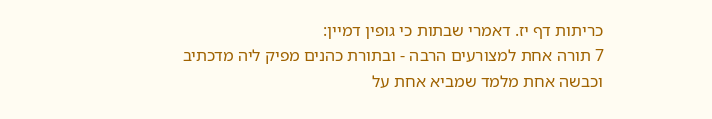כריתות דף יז. דאמרי שבתות כי גופין דמיין:
7 תורה אחת למצורעים הרבה - ובתורת כהנים מפיק ליה מדכתיב וכבשה אחת מלמד שמביא אחת על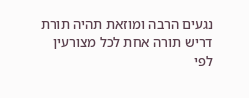נגעים הרבה ומוזאת תהיה תורת דריש תורה אחת לכל מצורעין לפי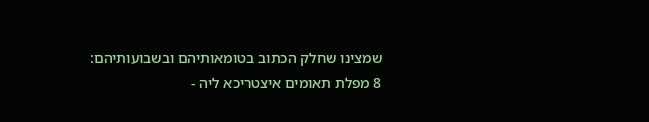שמצינו שחלק הכתוב בטומאותיהם ובשבועותיהם:
8 מפלת תאומים איצטריכא ליה -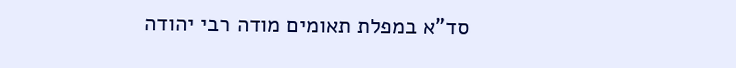סד"א במפלת תאומים מודה רבי יהודה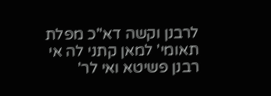לרבנן וקשה דא"כ מפלת תאומי' למאן קתני לה אי רבנן פשיטא ואי לר'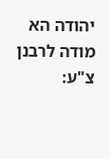יהודה הא מודה לרבנן צ"ע: